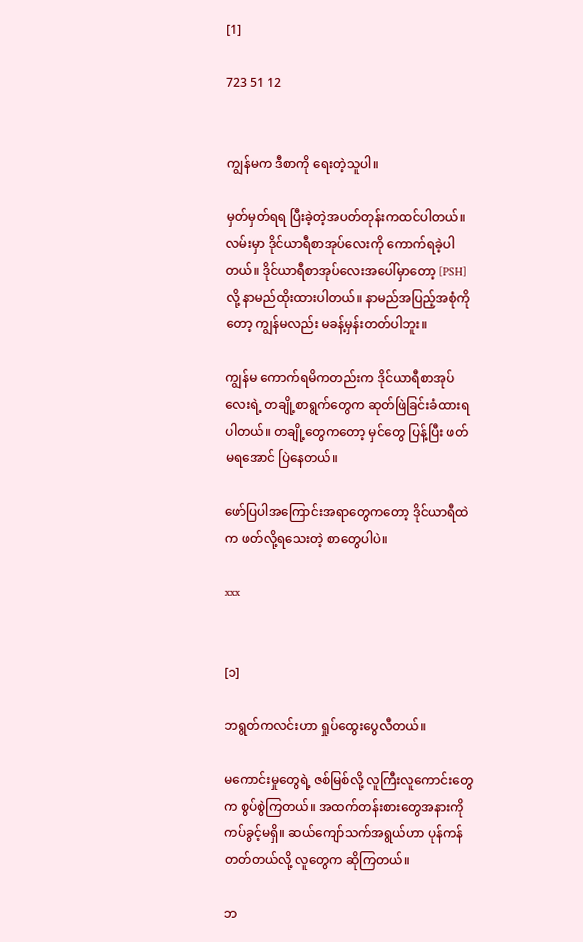[1]

723 51 12


ကျွန်မက ဒီစာကို ရေးတဲ့သူပါ။

မှတ်မှတ်ရရ ပြီးခဲ့တဲ့အပတ်တုန်းကထင်ပါတယ်။ လမ်းမှာ ဒိုင်ယာရီစာအုပ်လေးကို ကောက်ရခဲ့ပါတယ်။ ဒိုင်ယာရီစာအုပ်လေးအပေါ်မှာတော့ [PSH] လို့ နာမည်ထိုးထားပါတယ်။ နာမည်အပြည့်အစုံကိုတော့ ကျွန်မလည်း မခန့်မှန်းတတ်ပါဘူး။

ကျွန်မ ကောက်ရမိကတည်းက ဒိုင်ယာရီစာအုပ်လေးရဲ့ တချို့စာရွက်တွေက ဆုတ်ဖြဲခြင်းခံထားရပါတယ်။ တချို့တွေကတော့ မှင်တွေ ပြန့်ပြီး ဖတ်မရအောင် ပြဲနေတယ်။

ဖော်ပြပါအကြောင်းအရာတွေကတော့ ဒိုင်ယာရီထဲက ဖတ်လို့ရ‌သေးတဲ့ စာတွေပါပဲ။

xxx


[၁]

ဘရွတ်ကလင်းဟာ ရှုပ်ထွေးပွေလီတယ်။

မကောင်းမှုတွေရဲ့ ဇစ်မြစ်လို့ လူကြီးလူကောင်းတွေက စွပ်စွဲကြတယ်။ အထက်တန်းစားတွေအနားကို ကပ်ခွင့်မရှိ။ ဆယ်ကျော်သက်အရွယ်ဟာ ပုန်ကန်တတ်တယ်လို့ လူတွေက ဆိုကြတယ်။

ဘ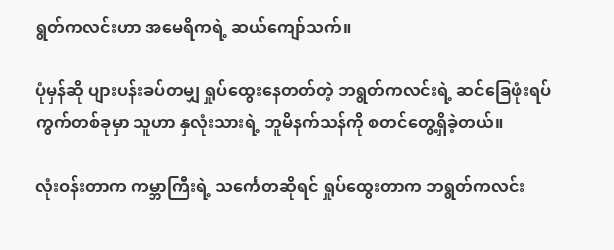ရွတ်ကလင်းဟာ အမေရိကရဲ့ ဆယ်ကျော်သက်။

ပုံမှန်ဆို ပျားပန်းခပ်တမျှ ရှုပ်ထွေးနေတတ်တဲ့ ဘရွတ်ကလင်းရဲ့ ဆင်ခြေဖုံးရပ်ကွက်တစ်ခုမှာ သူဟာ နှလုံးသားရဲ့ ဘူမိနက်သန်ကို စတင်တွေ့ရှိခဲ့တယ်။

လုံးဝန်းတာက ကမ္ဘာကြီးရဲ့ သင်္ကေတဆိုရင် ရှုပ်ထွေးတာက ဘရွတ်ကလင်း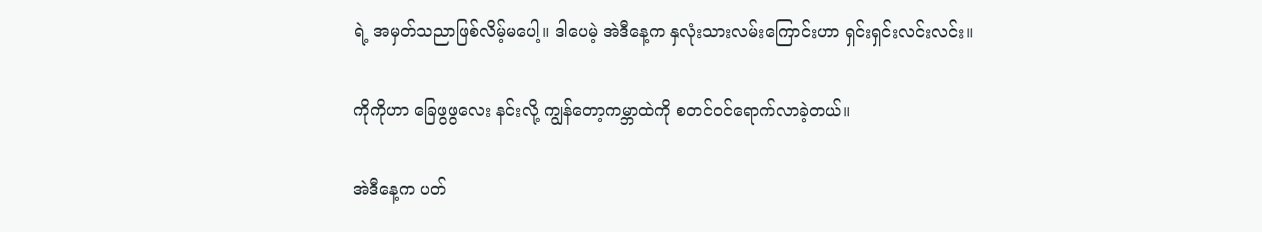ရဲ့ အမှတ်သညာဖြစ်လိမ့်မပေါ့။ ဒါပေမဲ့ အဲဒီနေ့က နှလုံးသားလမ်းကြောင်းဟာ ရှင်းရှင်းလင်းလင်း။

ကိုကိုဟာ ခြေဖွဖွလေး နင်းလို့ ကျွန်တော့ကမ္ဘာထဲကို စတင်ဝင်ရောက်လာခဲ့တယ်။

အဲဒီနေ့က ပတ်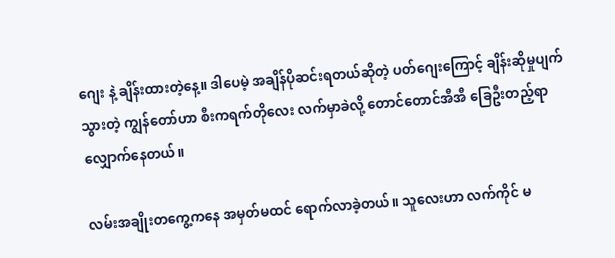ဂျေး နဲ့ ချိန်းထားတဲ့နေ့။ ဒါပေမဲ့ အချိန်ပိုဆင်းရတယ်ဆိုတဲ့ ပတ်ဂျေးကြောင့် ချိန်းဆိုမှုပျက်သွားတဲ့ ကျွန်တော်ဟာ စီးကရက်တိုလေး လက်မှာခဲလို့ တောင်တောင်အီအီ ခြေဦးတည့်ရာ လျှောက်နေတယ်။

လမ်းအချိုးတကွေ့ကနေ အမှတ်မထင် ရောက်လာခဲ့တယ်။ သူလေးဟာ လက်ကိုင် မ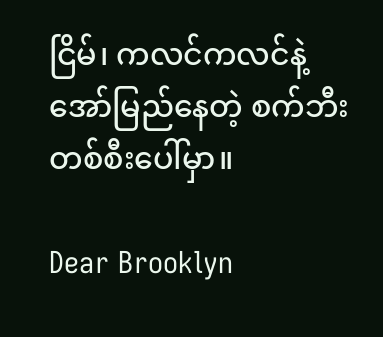ငြိမ်၊ ကလင်ကလင်နဲ့ အော်မြည်နေတဲ့ စက်ဘီးတစ်စီးပေါ်မှာ။

Dear Brooklyn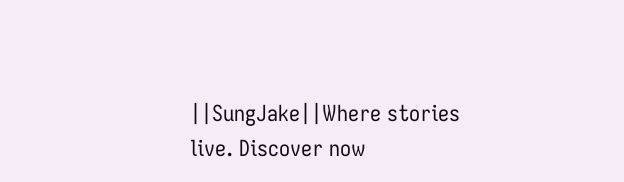||SungJake||Where stories live. Discover now